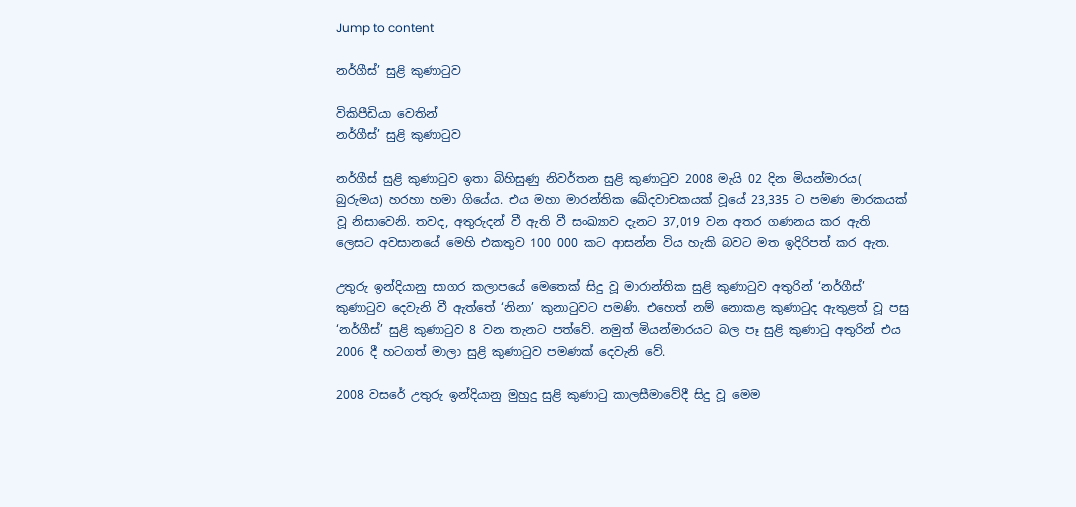Jump to content

නර්ගීස්’ සුළි කුණාටුව

විකිපීඩියා වෙතින්
නර්ගීස්’ සුළි කුණාටුව

නර්ගීස් සුළි කුණාටුව ඉතා බිහිසුණු නිවර්තන සුළි කුණාටුව 2008 මැයි 02 දින මියන්මාරය( බුරුමය) හරහා හමා ගියේය. එය මහා මාරන්තික ඛේදවාචකයක් වූයේ 23,335 ට පමණ මාරකයක් වූ නිසාවෙනි. තවද, අතුරුදන් වී ඇති වී සංඛ්‍යාව දැනට 37,019 වන අතර ගණනය කර ඇති ලෙස‍ට අවසානයේ මෙහි එකතුව 100 000 කට ආසන්න විය හැකි බවට මත ඉදිරිපත් කර ඇත.

උතුරු ඉන්දියානු සාගර කලාපයේ මෙතෙක් සිදු වූ මාරාන්තික සුළි කුණාටුව අතුරින් ‘නර්ගීස්’ කුණාටුව දෙවැනි වී ඇත්තේ ‘නිනා’ කුනාටුවට පමණි. එහෙත් නම් නොකළ කුණාටුද ඇතුළත් වූ පසු ‘නර්ගීස්’ සුළි කුණාටුව 8 වන තැනට පත්වේ. නමුත් මියන්මාරයට බල පෑ සුළි කුණාටු අතුරින් එය 2006 දී හටගත් මාලා සුළි කුණාටුව පමණක් දෙවැනි වේ.

2008 වසරේ උතුරු ඉන්දියානු මුහුදු සුළි කුණාටු කාලසීමාවේදී සිදු වූ මෙම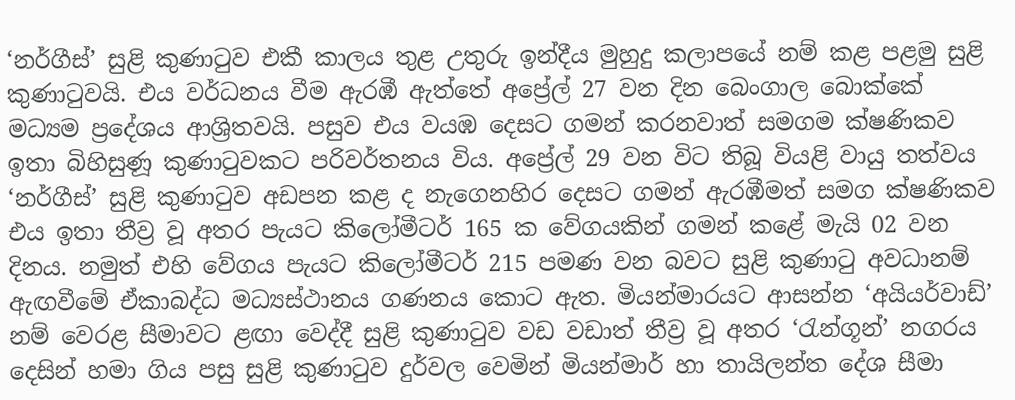‘නර්ගීස්’ සුළි කුණාටුව එකී කාලය තුළ උතුරු ඉන්දීය මුහුදු කලාපයේ නම් කළ පළමු සුළි කුණාටුවයි. එය වර්ධනය වීම ඇරඹී ඇත්තේ අප්‍රේල් 27 වන දින බෙංගාල බොක්කේ මධ්‍යම ප්‍රදේශය ආශ්‍රිතවයි. පසුව එය වයඹ දෙසට ගමන් කරනවාත් සමගම ක්ෂණිකව ඉතා බිහිසුණූ කුණාටුවකට පරිවර්තනය විය. අප්‍රේල් 29 වන විට තිබූ වියළි වායු තත්වය ‘නර්ගීස්’ සුළි කුණාටුව අඩපන කළ ද නැගෙනහිර දෙසට ගමන් ඇරඹීමත් සමග ක්ෂණිකව එය ඉතා තීව්‍ර වූ අතර පැයට කිලෝමීටර් 165 ක වේගයකින් ගමන් කළේ මැයි 02 වන දිනය. නමුත් එහි වේගය පැයට කිලෝමීටර් 215 පමණ වන බවට සුළි කුණාටු අවධානම් ඇඟවීමේ ඒකාබද්ධ මධ්‍යස්ථානය ගණනය කොට ඇත. මියන්මාරයට ආසන්න ‘අයියර්වාඩ්’ නම් වෙරළ සීමාවට ළඟා වෙද්දී සුළි කුණාටුව වඩ වඩාත් තීව්‍ර වූ අතර ‘රැන්ගූන්’ නගරය දෙසින් හමා ගිය පසු සුළි කුණාටුව දුර්වල වෙමින් මියන්මාර් හා තායිලන්ත දේශ සීමා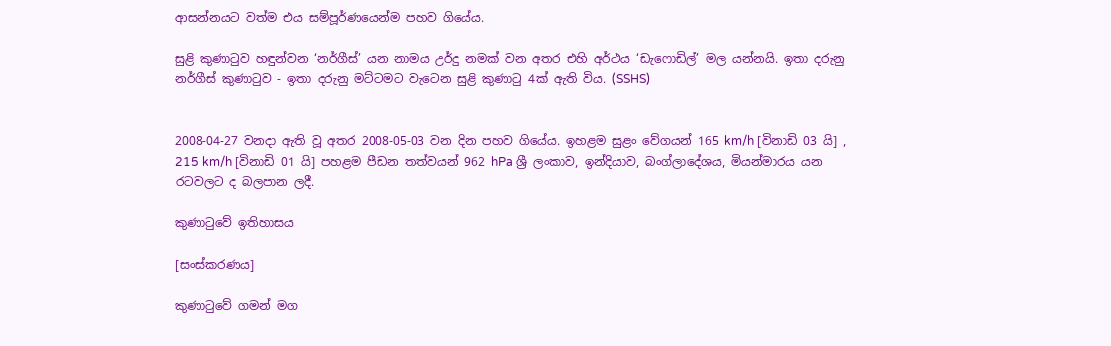ආසන්නයට වත්ම එය සම්පූර්ණයෙන්ම පහව ගියේය.

සුළි කුණාටුව හඳුන්වන ‘නර්ගීස්’ යන නාමය උර්දු නමක් වන අතර එහි අර්ථය ‘ඩැෆොඩිල්’ මල යන්නයි. ඉතා දරුනු නර්ගීස් කුණාටුව - ඉතා දරුනු මට්ටමට වැටෙන සුළි කුණාටු 4ක් ඇති විය. (SSHS)


2008-04-27 වනදා ඇති වූ අතර 2008-05-03 වන දින පහව ගියේය. ඉහළම සුළං වේගයන් 165 km/h [විනාඩි 03 යි] , 215 km/h [විනාඩි 01 යි] පහළම පීඩන තත්වයන් 962 hPa ශ්‍රී ලංකාව, ඉන්දියාව, බංග්ලාදේශය, මියන්මාරය යන රටවලට ද බලපාන ලදී.

කුණාටුවේ ඉතිහාසය

[සංස්කරණය]

කුණාටුවේ ගමන් මග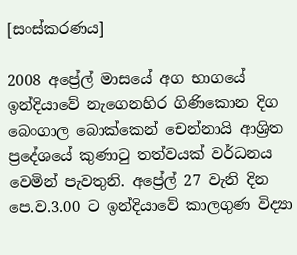[සංස්කරණය]

2008 අප්‍රේල් මාසයේ අග භාගයේ ඉන්දියාවේ නැගෙනහිර ගිණිකොන දිග බෙංගාල බොක්කෙන් චෙන්නායි ආශ්‍රිත ප්‍රදේශයේ කුණාටු තත්වයක් වර්ධනය වෙමින් පැවතුනි. අප්‍රේල් 27 වැනි දින පෙ.ව.3.00 ට ඉන්දියාවේ කාලගුණ විද්‍යා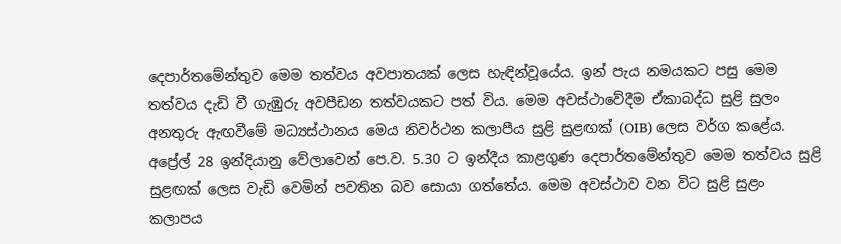දෙපාර්තමේන්තුව මෙම තත්වය අවපාතයක් ලෙස හැඳින්වූයේය. ඉන් පැය නමයකට පසු මෙම තත්වය දැඩි වී ගැඹුරු අවපීඩන තත්වයකට පත් විය. මෙම අවස්ථාවේදීම ඒකාබද්ධ සුළි සුලං අනතුරු ඇඟවීමේ මධ්‍යස්ථානය මෙය නිවර්ථන කලාපීය සුළි සුළඟක් (OIB) ලෙස වර්ග කළේය. අප්‍රේල් 28 ඉන්දියානු වේලාවෙන් පෙ.ව. 5.30 ට ඉන්දීය කාළගුණ දෙපාර්තමේන්තුව මෙම තත්වය සුළි සුළඟක් ලෙස වැඩි වෙමින් පවතින බව සොයා ගත්තේය. මෙම අවස්ථාව වන විට සුළි සුළං කලාපය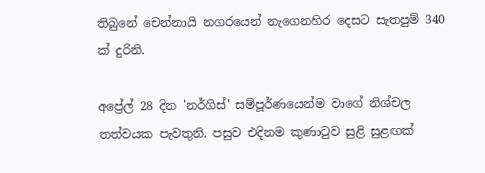තිබුනේ චෙන්නායි නගරයෙන් නැගෙනහිර දෙසට සැතපුම් 340 ක් දුරිනි.

අප්‍රේල් 28 දින 'නර්ගිස්' සම්පූර්ණයෙන්ම වාගේ නිශ්චල තත්වයක පැවතුනි. පසුව එදිනම කුණාටුව සුළි සුළඟක්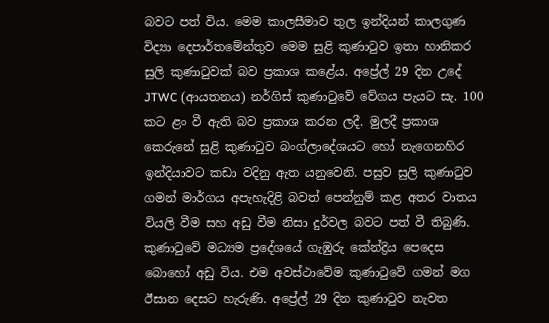බවට පත් විය. මෙම කාලසීමාව තුල ඉන්දියන් කාලගුණ විද්‍යා දෙපාර්තමේන්තුව මෙම සුළි කුණාටුව ඉතා හානිකර සුලි කුණාටුවක් බව ප්‍රකාශ කළේය. අප්‍රේල් 29 දින උදේ JTWC (ආයතනය) නර්ගිස් කුණාටුවේ වේගය පැයට සැ. 100 කට ළං වී ඇති බව ප්‍රකාශ කරන ලදී. මුලදී ප්‍රකාශ කෙරුනේ සුළි කුණාටුව බංග්ලාදේශයට හෝ නැගෙනහිර ඉන්දියාවට කඩා වදිනු ඇත යනුවෙනි. පසුව සුලි කුණාටුව ගමන් මාර්ගය අපැහැදිළි බවත් පෙන්නුම් කළ අතර වාතය වියලි වීම සහ අඩු වීම නිසා දුර්වල බවට පත් වී තිබුණි. කුණාටුවේ මධ්‍යම ප්‍රදේශයේ ගැඹුරු කේන්ද්‍රිය පෙදෙස බොහෝ අඩු විය. එම අවස්ථාවේම කුණාටුවේ ගමන් මග ඊසාන දෙසට හැරුණි. අප්‍රේල් 29 දින කුණාටුව නැවත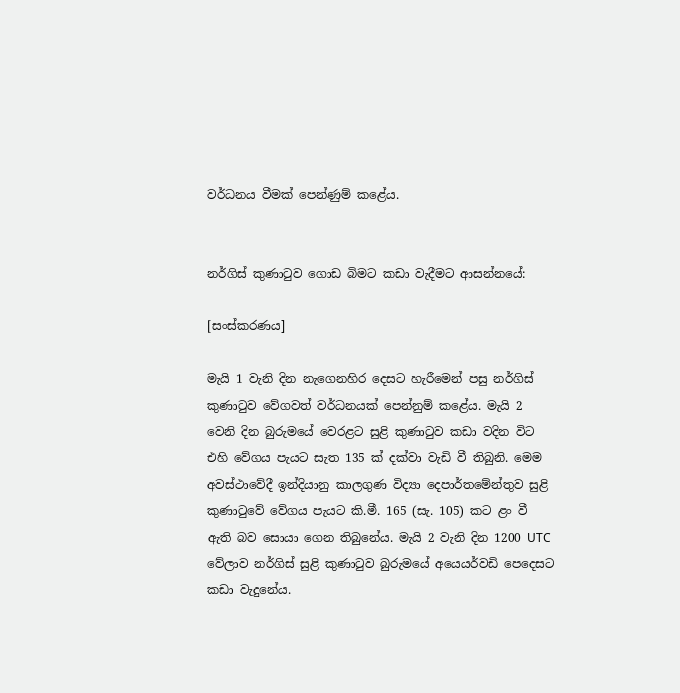වර්ධනය වීමක් පෙන්ණුම් කළේය.


නර්ගිස් කුණාටුව ගොඩ බිමට කඩා වැදීමට ආසන්නයේ:

[සංස්කරණය]

මැයි 1 වැනි දින නැගෙනහිර දෙසට හැරීමෙන් පසු නර්ගිස් කුණාටුව වේගවත් වර්ධනයක් පෙන්නුම් කළේය. මැයි 2 වෙනි දින බුරුමයේ වෙරළට සුළි කුණාටුව කඩා වදින විට එහි වේගය පැයට සැත 135 ක් දක්වා වැඩි වී තිබුනි. මෙම අවස්ථාවේදී ඉන්දියානු කාලගුණ විද්‍යා දෙපාර්තමේන්තුව සුළි කුණාටුවේ වේගය පැයට කි.මී. 165 (සැ. 105) කට ළං වී ඇති බව සොයා ගෙන තිබුනේය. මැයි 2 වැනි දින 1200 UTC වේලාව නර්ගිස් සුළි කුණාටුව බුරුමයේ අයෙයර්වඩි පෙදෙසට කඩා වැදුනේය.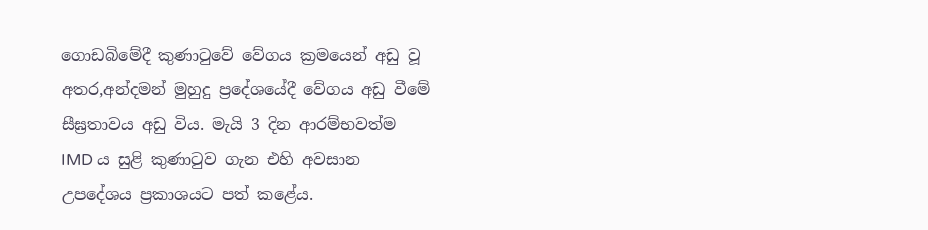ගොඩබිමේදී කුණාටුවේ වේගය ක්‍රමයෙන් අඩු වූ අතර,අන්දමන් මුහුදු ප්‍රදේශයේදී වේගය අඩු වීමේ සීඝ්‍රතාවය අඩු විය. මැයි 3 දින ආරම්භවත්ම IMD ය සුළි කුණාටුව ගැන එහි අවසාන උපදේශය ප්‍රකාශයට පත් කළේය.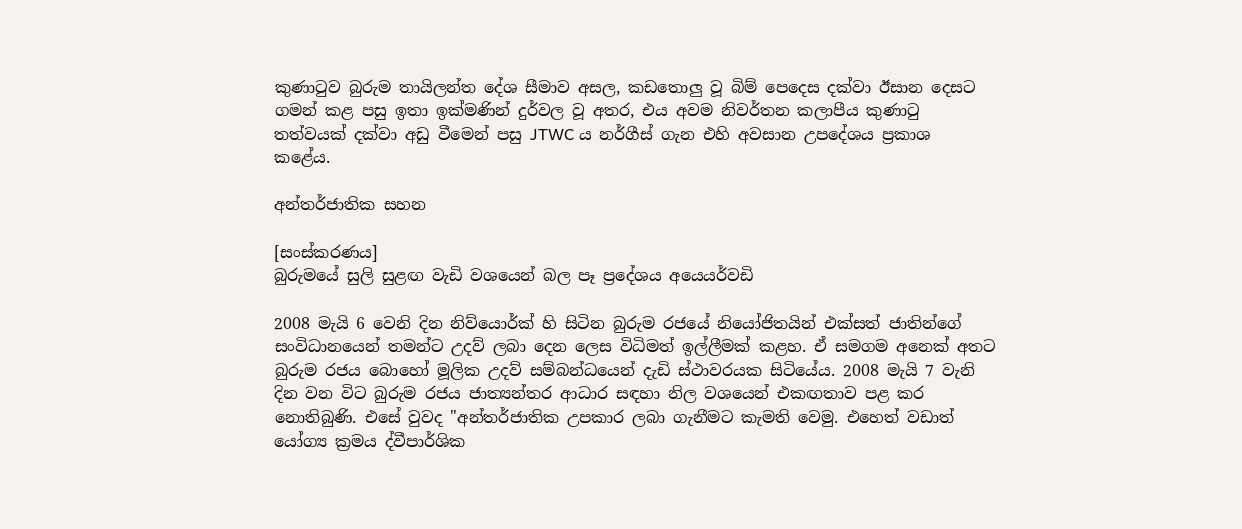කුණාටුව බුරුම තායිලන්ත දේශ සීමාව අසල, කඩතොලු වූ බිම් පෙදෙස දක්වා ඊසාන දෙසට ගමන් කළ පසු ඉතා ඉක්මණින් දුර්වල වූ අතර, එය අවම නිවර්තන කලාපීය කුණාටු තත්වයක් දක්වා අඩු වීමෙන් පසු JTWC ය නර්ගීස් ගැන එහි අවසාන උපදේශය ප්‍රකාශ කළේය.

අන්තර්ජාතික සහන

[සංස්කරණය]
බුරුමයේ සුලි සුළඟ වැඩි වශයෙන් බල පෑ ප්‍රදේශය අයෙයර්වඩි

2008 මැයි 6 වෙනි දින නිව්යොර්ක් හි සිටින බුරුම රජයේ නියෝජිතයින් එක්සත් ජාතින්ගේ සංවිධානයෙන් තමන්ට උදව් ලබා දෙන ලෙස විධිමත් ඉල්ලීමක් කළහ. ඒ සමගම අනෙක් අතට බුරුම රජය බොහෝ මූලික උදව් සම්බන්ධයෙන් දැඩි ස්ථාවරයක සිටියේය. 2008 මැයි 7 වැනි දින වන විට බුරුම රජය ජාත්‍යන්තර ආධාර සඳහා නිල වශයෙන් එකඟතාව පළ කර නොතිබුණි. එසේ වුවද "අන්තර්ජාතික උපකාර ලබා ගැනීමට කැමති වෙමු. එහෙත් වඩාත් යෝග්‍ය ක්‍රමය ද්වීපාර්ශික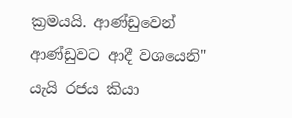ක්‍රමයයි. ආණ්ඩුවෙන් ආණ්ඩුවට ආදී වශයෙනි" යැයි රජය කියා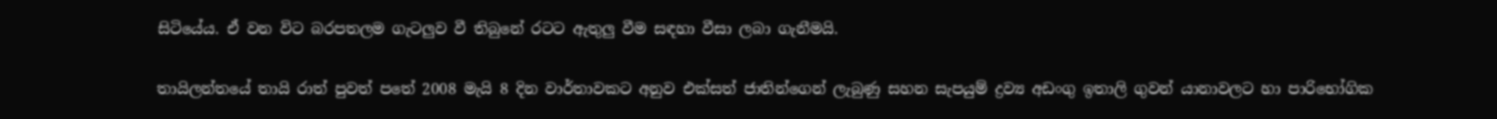සිටියේය. ඒ වන විට බරපතලම ගැටලුව වී තිබුනේ රටට ඇතුලු වීම සඳහා වීසා ලබා ගැනීමයි.

තායිලන්තයේ තායි රාත් පුවත් පතේ 2008 මැයි 8 දින වාර්තාවකට අනුව එක්සත් ජාතින්ගෙන් ලැබුණු සහන සැපයුම් ද්‍රව්‍ය අඩංගු ඉතාලි ගුවන් යානාවලට හා පාරිභෝගික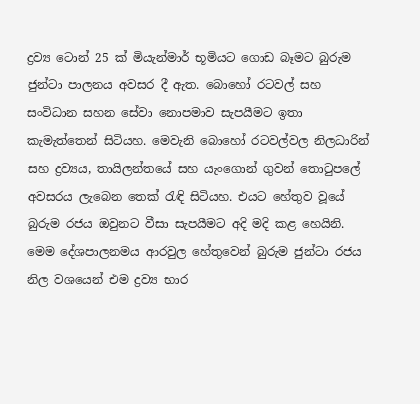ද්‍රව්‍ය ටොන් 25 ක් මියැන්මාර් භූමියට ගොඩ බෑමට බුරුම ජුන්ටා පාලනය අවසර දී ඇත. බොහෝ රටවල් සහ සංවිධාන සහන සේවා නොපමාව සැපයීමට ඉතා කැමැත්තෙන් සිටියහ. මෙවැනි බොහෝ රටවල්වල නිලධාරින් සහ ද්‍රව්‍යය, තායිලන්තයේ සහ යැංගොන් ගුවන් තොටුපලේ අවසරය ලැබෙන තෙක් රැඳි සිටියහ. එයට හේතුව වූයේ බුරුම රජය ඔවුනට වීසා සැපයීමට අදි මදි කළ හෙයිනි. මෙම දේශපාලනමය ආරවුල හේතුවෙන් බුරුම ජුන්ටා රජය නිල වශයෙන් එම ද්‍රව්‍ය භාර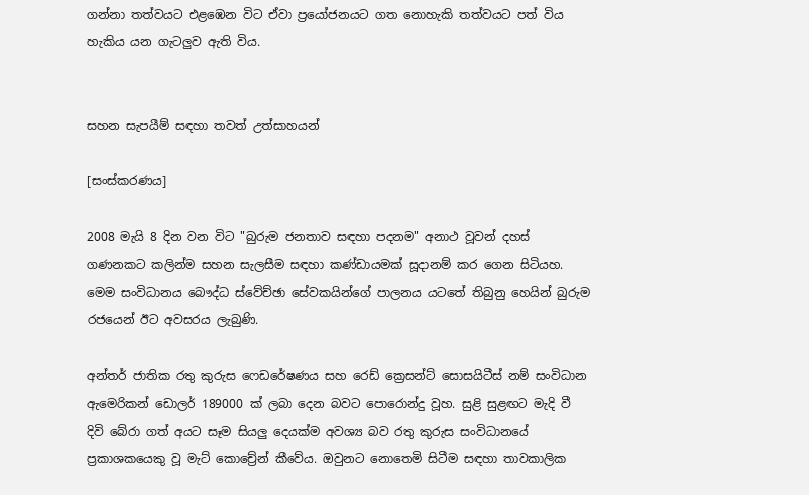ගන්නා තත්වයට එළඹෙන විට ඒවා ප්‍රයෝජනයට ගත නොහැකි තත්වයට පත් විය හැකිය යන ගැටලුව ඇති විය.


සහන සැපයීම් සඳහා තවත් උත්සාහයන්

[සංස්කරණය]

2008 මැයි 8 දින වන විට "බුරුම ජනතාව සඳහා පදනම" අනාථ වූවන් දහස් ගණනකට ‍කලින්ම සහන සැලසීම සඳහා කණ්ඩායමක් සූදානම් කර ගෙන සිටියහ. මෙම සංවිධානය බෞද්ධ ස්වේච්ඡා සේවකයින්ගේ පාලනය යටතේ තිබුනු හෙයින් බුරුම රජයෙන් ඊට අවසරය ලැබුණි.

අන්තර් ජාතික රතු කුරුස ෆෙඩරේෂණය සහ රෙඩ් ක්‍රෙසන්ට් සොසයිටීස් නම් සංවිධාන ඇමෙරිකන් ඩොලර් 189000 ක් ලබා දෙන බවට පොරොන්දු වූහ. සුළි සුළඟට මැදි වී දිවි බේරා ගත් අයට සෑම සියලු දෙයක්ම අවශ්‍ය බව රතු කුරුස සංවිධානයේ ප්‍රකාශකයෙකු වූ මැට් කොච්‍රේන් කීවේය. ඔවුනට නොතෙමි සිටීම සඳහා තාවකාලික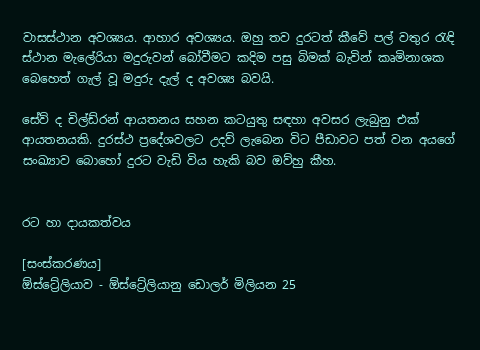වාසස්ථාන අවශ්‍යය. ආහාර අවශ්‍යය. ඔහු තව දුරටත් කීවේ පල් වතුර රැඳි ස්ථාන මැලේරියා මදුරුවන් බෝවීමට කදිම පසු බිමක් බැවින් කෘමිනාශක බෙහෙත් ගැල් වූ මදුරු දැල් ද අවශ්‍ය බවයි.

සේව් ද චිල්ඩ්රන් ආයතනය සහන කටයුතු සඳහා අවසර ලැබුනු එක් ආයතනයකි. දුරස්ථ ප්‍රදේශවලට උදව් ලැබෙන විට පීඩාවට පත් වන අයගේ සංඛ්‍යාව බොහෝ දුරට වැඩි විය හැකි බව ඔව්හු කීහ.


රට හා දායකත්වය

[සංස්කරණය]
ඕස්ට්‍රේලියාව - ඕස්ට්‍රේලියානු ඩොලර් මිලියන 25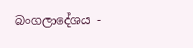බංගලාදේශය -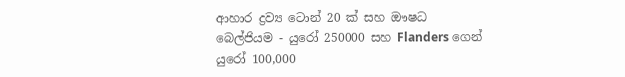ආහාර ද්‍රව්‍ය ටොන් 20 ක් සහ ඖෂධ
බෙල්ජියම - යුරෝ 250000 සහ Flanders ගෙන් යුරෝ 100,000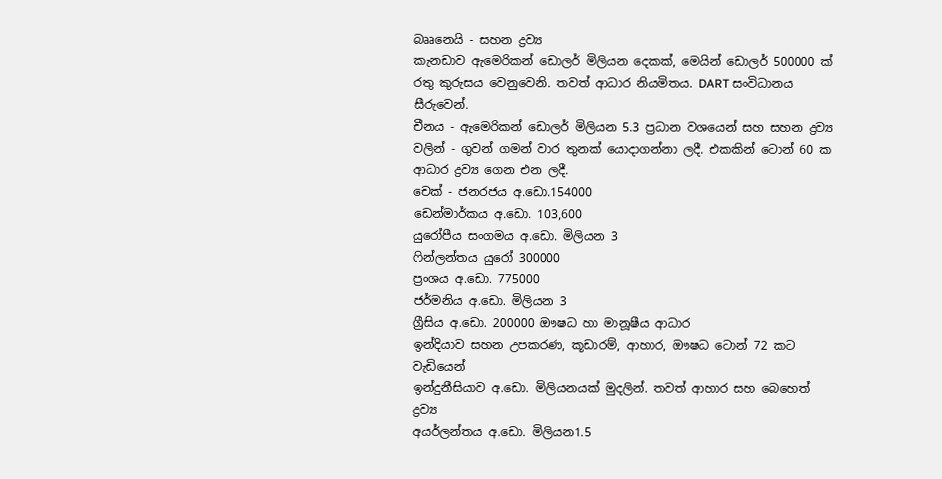බෲනෙයි - සහන ද්‍රව්‍ය
කැනඩාව ඇමෙරිකන් ඩොලර් මිලියන දෙකක්, මෙයින් ඩොලර් 500000 ක් රතු කුරුසය වෙනුවෙනි. තවත් ආධාර නියමිතය. DART සංවිධානය සීරුවෙන්.
චීනය - ඇමෙරිකන් ඩොලර් මිලියන 5.3 ප්‍රධාන වශයෙන් සහ සහන ද්‍රව්‍ය වලින් - ගුවන් ගමන් වාර තුනක් යොදා‍ගන්නා ලදී. එකකින් ටොන් 60 ක ආධාර ද්‍රව්‍ය ගෙන එන ලදී.
චෙක් - ජනරජය අ.ඩො.154000
ඩෙන්මාර්කය අ.ඩො. 103,600
යුරෝපීය සංගමය අ.ඩො. මිලියන 3
ෆින්ලන්තය යුරෝ 300000
ප්‍රංශය අ.ඩො. 775000
ජර්මනිය අ.ඩො. මිලියන 3
ග්‍රීසිය අ.ඩො. 200000 ඖෂධ හා මානූෂීය ආධාර
ඉන්දියාව සහන උපකරණ, කූඩාරම්, ආහාර, ඖෂධ ටොන් 72 කට වැඩියෙන්
ඉන්දුනීසියාව අ.ඩො. මිලියනයක් මුදලින්. තවත් ආහාර සහ බෙහෙත් ද්‍රව්‍ය
අයර්ලන්තය අ.ඩො. මිලියන1.5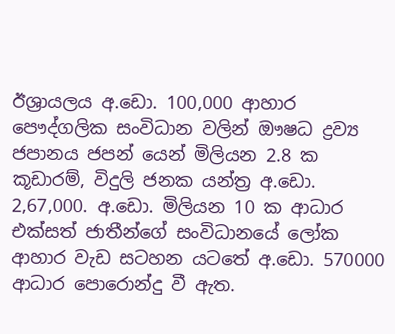ඊශ්‍රායලය අ.ඩො. 100,000 ආහාර පෞද්ගලික සංවිධාන වලින් ඖෂධ ද්‍රව්‍ය
ජපානය ජපන් යෙන් මිලියන 2.8 ක කූඩාරම්, විදුලි ජනක යන්ත්‍ර අ.ඩො. 2,67,000. අ.ඩො. මිලියන 10 ක ආධාර එක්සත් ජාතීන්ගේ සංවිධානයේ ලෝක ආහාර වැඩ සටහන යටතේ අ.ඩො. 570000 ආධාර පොරොන්දු වී ඇත.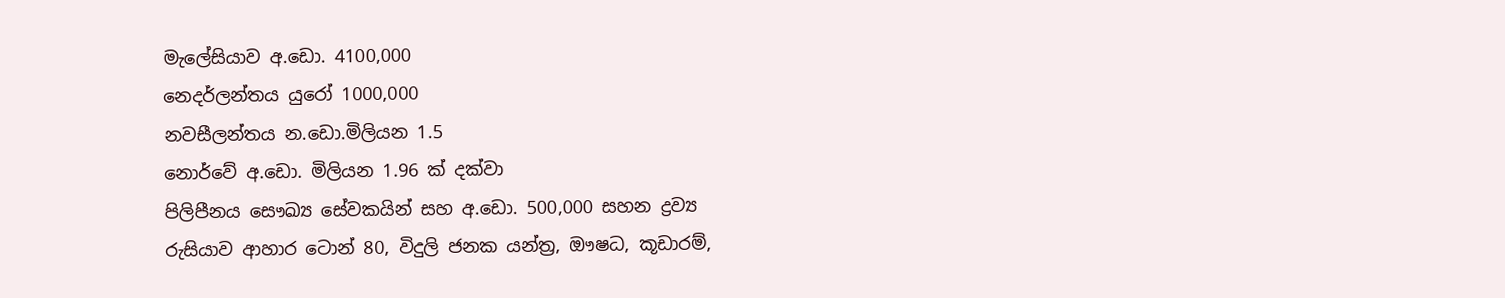මැලේසියාව අ.ඩො. 4100,000
නෙදර්ලන්තය යුරෝ 1000,000
නවසීලන්තය න.ඩො.මිලියන 1.5
නොර්වේ අ.ඩො. මිලියන 1.96 ක් දක්වා
පිලිපීනය සෞඛ්‍ය සේවකයින් සහ අ.ඩො. 500,000 සහන ද්‍රව්‍ය
රුසියාව ආහාර ටොන් 80, විදුලි ජනක යන්ත්‍ර, ඖෂධ, කූඩාරම්,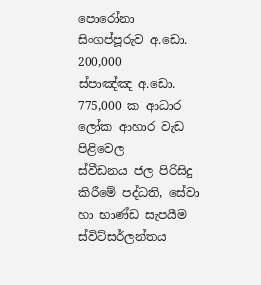පොරෝනා
සිංගප්පූරුව අ.ඩො. 200,000
ස්පාඤ්ඤ අ.ඩො. 775,000 ක ආධාර ලෝක ආහාර වැඩ පිළිවෙල
ස්වීඩනය ජල පිරිසිදු කිරීමේ පද්ධති, සේවා හා භාණ්ඩ සැපයීම
ස්විට්සර්ලන්තය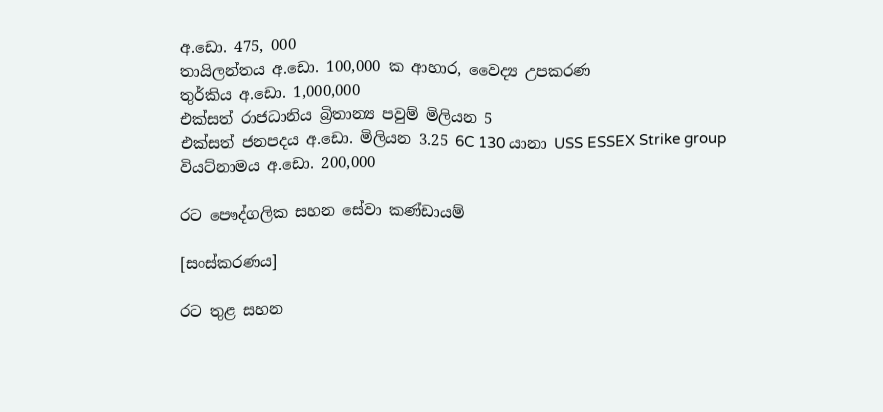අ.ඩො. 475, 000
තායිලන්තය අ.ඩො. 100,000 ක ආහාර, වෛද්‍ය උපකරණ
තුර්කිය අ.ඩො. 1,000,000
එක්සත් රාජධානිය බ්‍රිතාන්‍ය පවුම් මිලියන 5
එක්සත් ජනපදය අ.ඩො. මිලියන 3.25 6C 130 යානා USS ESSEX Strike group
වියට්නාමය අ.ඩො. 200,000

රට පෞද්ගලික සහන සේවා කණ්ඩායම්

[සංස්කරණය]

රට තුළ සහන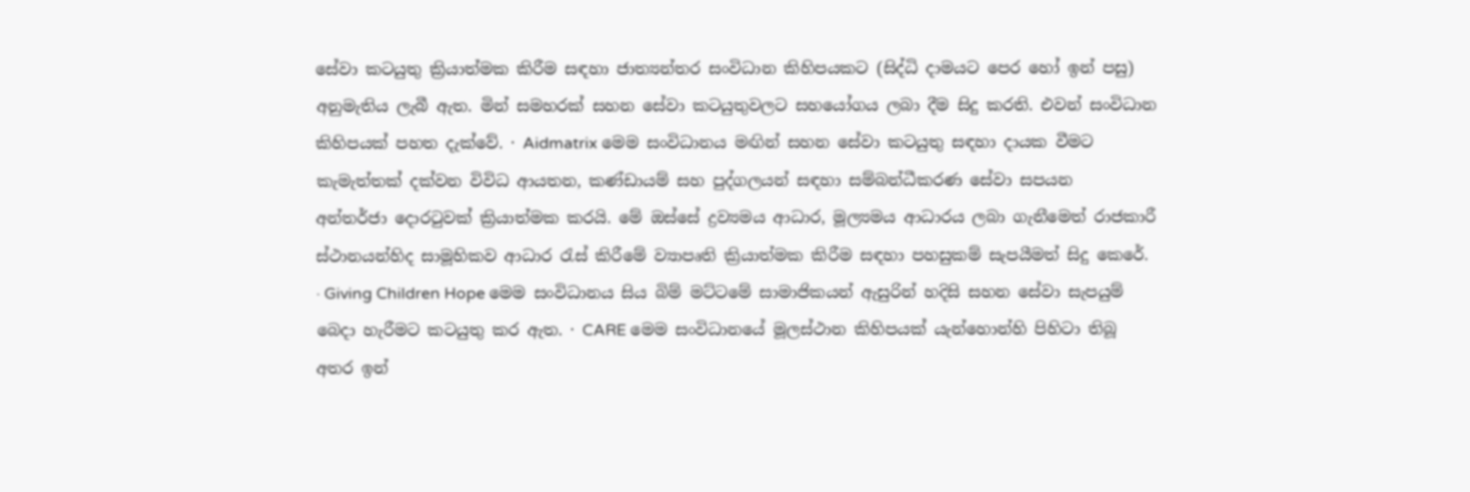සේවා කටයුතු ක්‍රියාත්මක කිරීම සඳහා ජාත්‍යන්තර සංවිධාන කිහිපයකට (සිද්ධි දාමයට පෙර හෝ ඉන් පසු) අනුමැතිය ලැබී ඇත. මින් සමහරක් සහන සේවා කටයුතුවලට සහයෝගය ලබා දීම සිදු කරති. එවන් සංවිධාන කිහිපයක් පහත දැක්වේ. · Aidmatrix මෙම සංවිධානය මඟින් සහන සේවා කටයුතු සඳහා දායක වීමට කැමැත්තක් දක්වන විවිධ ආයතන, කණ්ඩායම් සහ පුද්ගලයන් සඳහා සම්බන්ධීකරණ සේවා සපයන අන්තර්ජා ‍දොරටුවක් ක්‍රියාත්මක කරයි. මේ ඔස්සේ ද්‍රව්‍යමය ආධාර, මූල්‍යමය ආධාරය ලබා ගැනීමෙත් රාජකාරී ස්ථානයන්හිද සාමූහිකව ආධාර රැස් කිරීමේ ව්‍යාපෘති ක්‍රියාත්මක කිරීම සඳහා පහසුකම් සැපයීමත් සිදු කෙරේ. · Giving Children Hope මෙම සංවිධානය සිය බිම් මට්ටමේ සාමාජිකයන් ඇසුරින් හදිසි සහන සේවා සැපයුම් බෙදා හැරීමට කටයුතු කර ඇත. · CARE මෙම සංවිධානයේ මූලස්ථාන කිහිපයක් යැන්හොන්හි පිහිටා තිබූ අතර ඉන්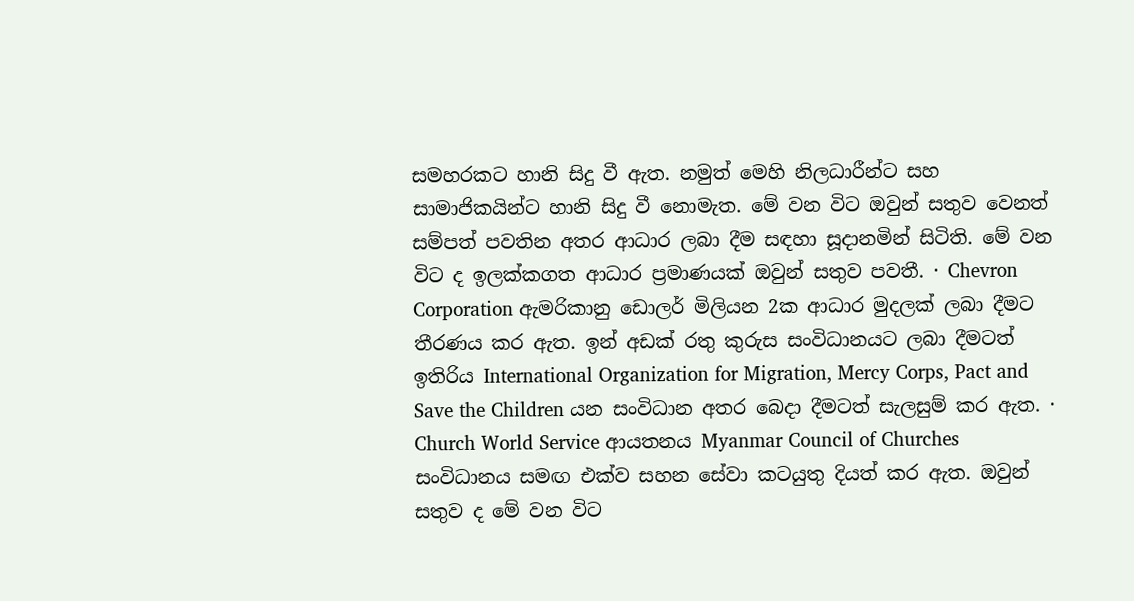සමහරකට හානි සිදු වී ඇත. නමුත් මෙහි නිලධාරීන්ට සහ සාමාජිකයින්ට හානි සිදු වී නොමැත. මේ වන විට ඔවුන් සතුව වෙනත් සම්පත් පවතින අතර ආධාර ලබා දීම සඳහා සූදානමින් සිටිති. මේ වන විට ද ඉලක්කගත ආධාර ප්‍රමාණයක් ඔවුන් සතුව පවතී. · Chevron Corporation ඇමරිකානු ඩොලර් මිලියන 2ක ආධාර මුදලක් ලබා දීමට තීරණය කර ඇත. ඉන් අඩක් රතු කුරුස සංවිධානයට ලබා දීමටත් ඉතිරිය International Organization for Migration, Mercy Corps, Pact and Save the Children යන සංවිධාන අතර බෙදා දීමටත් සැලසුම් කර ඇත‍. · Church World Service ආයතනය Myanmar Council of Churches සංවිධානය සමඟ එක්ව සහන සේවා කටයුතු දියත් කර ඇත. ඔවුන් සතුව ද මේ වන විට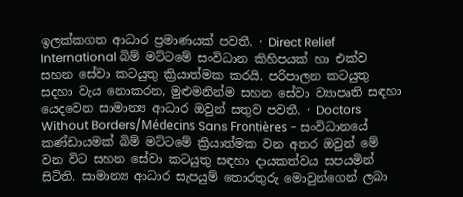ඉලක්කගත ආධාර ප්‍රමාණයක් පවතී. · Direct Relief International බිම් මට්ටමේ සංවිධාන කිහිපයක් හා එක්ව සහන සේවා කටයුතු ක්‍රියාත්මක කරයි. පරිපාලන කටයුතු සදහා වැය නොකරන, මුළුමනින්ම සහන සේවා ව්‍යාපෘති සඳහා යෙදවෙන සාමාන්‍ය ආධාර ඔවුන් සතුව පවතී. · Doctors Without Borders/Médecins Sans Frontières - සංවිධානයේ කණ්ඩායමක් බිම් මට්ටමේ ක්‍රියාත්මක වන අතර ඔවුන් මේ වන විට සහන ‍සේවා කටයුතු සඳහා දායකත්වය සපයමින් සිටිති. සාමාන්‍ය ආධාර සැපයුම් තොරතුරු මොවුන්ගෙන් ලබා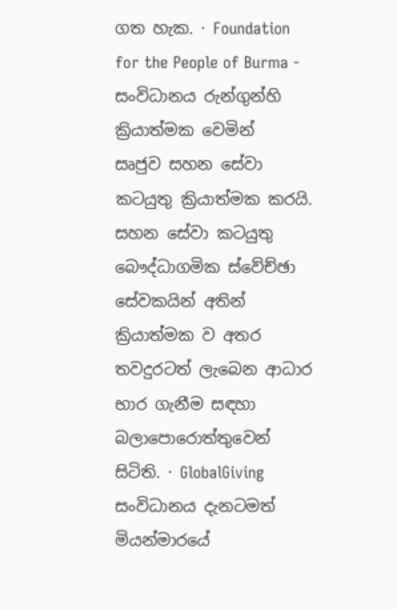ගත හැක. · Foundation for the People of Burma - සංවිධානය රුන්ගුන්හි ක්‍රියාත්මක වෙමින් සෘජුව ‍සහන සේවා කටයුතු ක්‍රියාත්මක කරයි. සහන සේවා කටයුතු බෞද්ධාගමික ස්වේච්ඡා සේවකයින් අතින් ක්‍රියාත්මක ව අතර තවදුරටත් ලැබෙන ආධාර භාර ගැනීම සඳහා බලාපොරොත්තුවෙන් සිටිති. · GlobalGiving සංවිධානය දැනටමත් මියන්මාරයේ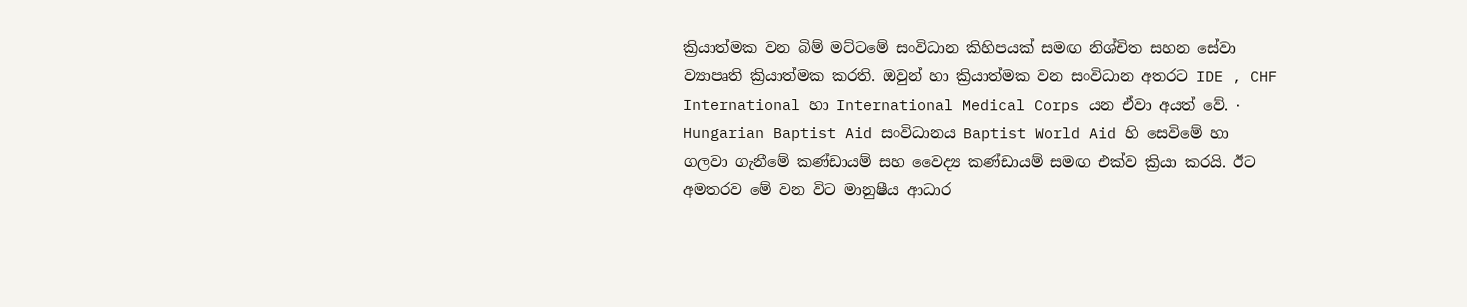ක්‍රියාත්මක වන බිම් මට්ටමේ සංවිධාන කිහිපයක් සමඟ නිශ්චිත සහන සේවා ව්‍යාපෘති ක්‍රියාත්මක කරති. ඔවුන් හා ක්‍රියාත්මක වන සංවිධාන අතරට IDE , CHF International හා International Medical Corps යන ඒවා අයත් වේ. · Hungarian Baptist Aid සංවිධානය Baptist World Aid හි සෙවිමේ හා ගලවා ගැනීමේ කණ්ඩායම් සහ වෛද්‍ය කණ්ඩායම් සමඟ එක්ව ක්‍රියා කරයි. ඊට අමතරව මේ වන විට මානුෂීය ආධාර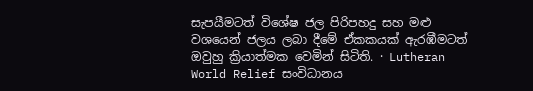සැපයීමටත් විශේෂ ජල පිරිපහදු සහ මළු වශයෙන් ජලය ලබා දීමේ ඒකකයක් ඇරඹීමටත් ඔවුහු ක්‍රියාත්මක වෙමින් සිටිති. · Lutheran World Relief සංවිධානය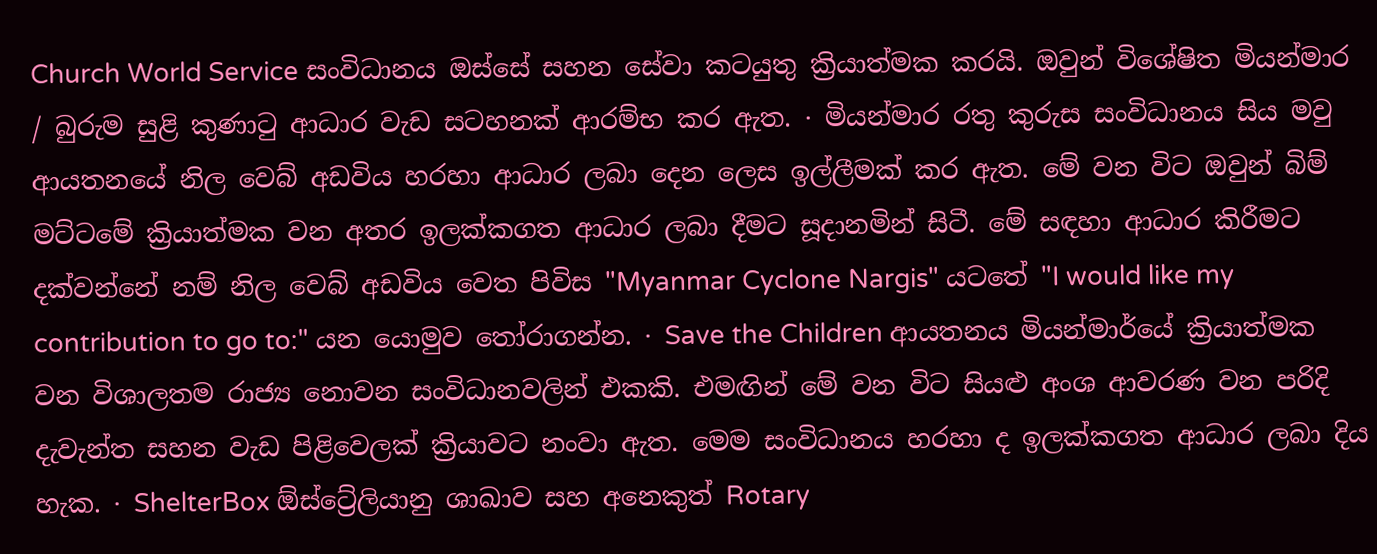Church World Service සංවිධානය ඔස්සේ සහන ‍සේවා කටයුතු ක්‍රියාත්මක කරයි. ඔවුන් විශේෂිත මියන්මාර / බුරුම සුළි කුණාටු ආධාර වැඩ සටහනක් ආරම්භ කර ඇත. · මියන්මාර රතු කුරුස සංවිධානය සිය මවු ආයතනයේ නිල වෙබ් අඩවිය හරහා ආධාර ලබා දෙන ලෙස ඉල්ලීමක් කර ඇත. මේ වන විට ඔවුන් බිම් මට්ටමේ ක්‍රියාත්මක වන අතර ඉලක්කගත ආධාර ලබා දීමට සූදානමින් සිටී. මේ සඳහා ආධාර කිරීමට දක්වන්නේ නම් නිල වෙබ් අඩවිය වෙත පිවිස "Myanmar Cyclone Nargis" ය‍ටතේ "I would like my contribution to go to:" යන යොමුව තෝරාගන්න. · Save the Children ආයතනය මියන්මාර්යේ ක්‍රියාත්මක වන විශාලතම රාජ්‍ය නොවන සංවිධානවලින් එකකි. එමඟින් මේ වන විට සියළු අංශ ආවරණ වන පරිදි දැවැන්ත සහන වැඩ පිළිවෙලක් ක්‍රියාවට නංවා ඇත. මෙම සංවිධානය හරහා ද ඉලක්කගත ආධාර ලබා දිය හැක. · ShelterBox ඕස්ට්‍රේලියානු ශාඛාව සහ අනෙකුත් Rotary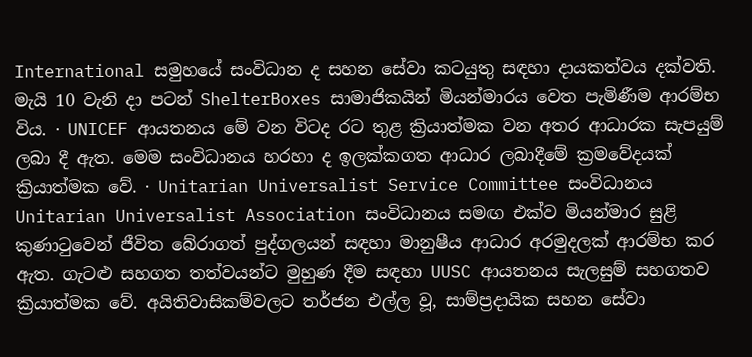International සමුහයේ සංවිධාන ද සහන සේවා කටයුතු සඳහා දායකත්වය දක්වති. මැයි 10 වැනි දා පටන් ShelterBoxes සාමාජිකයින් මියන්මාරය වෙත පැමිණීම ආරම්භ විය. · UNICEF ආයතනය මේ වන විටද රට තුළ ක්‍රියාත්මක වන අතර ආධාරක සැපයුම් ලබා දී ඇත. මෙම සංවිධානය හරහා ද ඉලක්කගත ආධාර ලබාදීමේ ක්‍රමවේදයක් ක්‍රියාත්මක වේ. · Unitarian Universalist Service Committee සංවිධානය Unitarian Universalist Association සංවිධානය සමඟ එක්ව මියන්මාර සුළි කුණාටුවෙන් ජීවිත බේරාගත් පුද්ගලයන් සඳහා මානුෂීය ආධාර අරමුදලක් ආරම්භ කර ඇත. ගැටළු සහගත තත්වයන්ට මුහුණ දීම සඳහා UUSC ආයතනය සැලසුම් සහගතව ක්‍රියාත්මක වේ. අයිතිවාසිකම්වලට තර්ජන එල්ල වූ, සාම්ප්‍රදායික සහන සේවා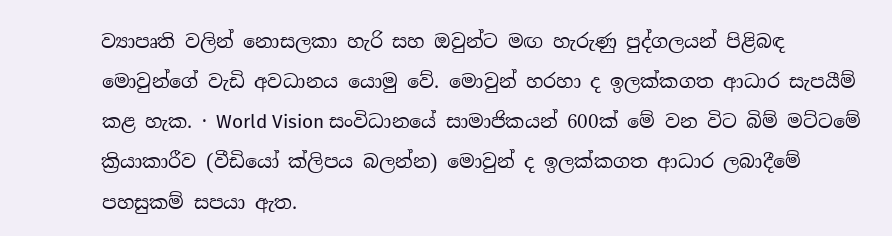ව්‍යාපෘති වලින් නොසලකා හැරි සහ ඔවුන්ට මඟ හැරුණු පුද්ගලයන් පිළිබඳ මොවුන්ගේ වැඩි අවධානය යොමු වේ. මොවුන් හරහා ද ඉලක්කගත ආධාර සැපයීම් කළ හැක. · World Vision සංවිධානයේ සාමාජිකයන් 600ක් මේ වන විට බිම් මට්ටමේ ක්‍රියාකාරීව (වීඩියෝ ක්ලිපය බලන්න) මොවුන් ද ඉලක්කගත ආධාර ලබාදීමේ පහසුකම් සපයා ඇත.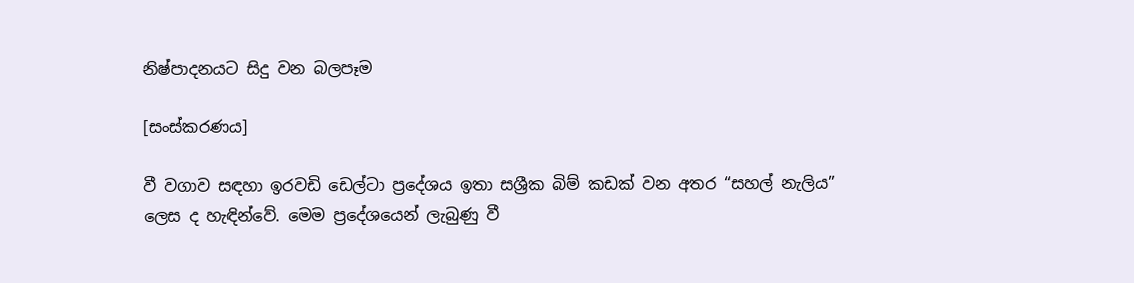නිෂ්පාදනයට සිදු වන බලපෑම

[සංස්කරණය]

වී වගාව සඳහා ඉරවඩි ඩෙල්ටා ප්‍රදේශය ඉතා සශ්‍රීක බිම් කඩක් වන අතර “සහල් නැලිය” ලෙස ද හැඳින්වේ. මෙම ප්‍රදේශයෙන් ලැබුණු වී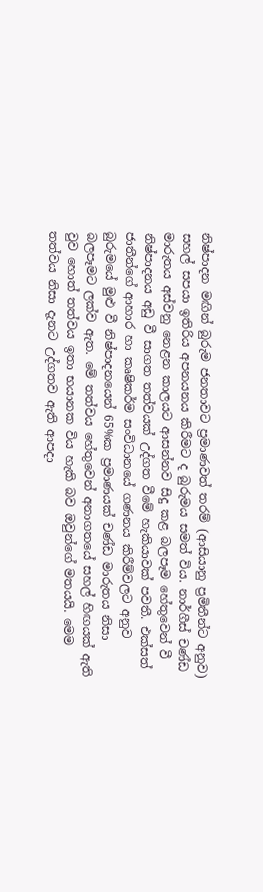නිෂ්පාදන මඟින් බුරුම ජනතාවට ප්‍රමාණවත් තරම් (ආසියානු ප්‍රමිතීන්ට අනුව) සහල් සපයා ඉතිරිය අපනයනය කිරීමට ද බුරුමය සමත් විය. නාර්ගීස් චණ්ඩ මාරුතය අස්වනු නෙළන කාලයට ආසන්නව සිදු කළ බලපෑම හේතුවෙන් වී නිෂ්පාදනය අඩු වී සාගත තත්වයක් උද්ගත වීමේ හැකියාවක් පවතී. එක්සත් ජාතීන්ගේ ආහාර හා කෘෂිකර්ම සංවිධානයේ ගණනය කිරීම්වලට අනුව බුරුමයේ මුළු වී නිෂ්පාදනයෙන් 65%ක ප්‍රමාණයක් චණ්ඩ මාරුතය නිසා බලපෑමට ලක්ව ඇත. මේ තත්වය හේතුවෙන් අනාගතයේ සහල් හිඟයක් ඇති වුව හොත් තත්වය ඉතා භයානක විය හැකි බව ඔවුන්ගේ මතයයි. මෙම තත්වය නිසා දැනට උද්ගතව ඇති ආපදා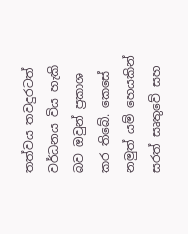තත්වය තවදුරටත් වර්ධනය විය හැකි බව ඔවුන් ප්‍රකාශ කර තිබේ. කෙසේ නමුත් යම් හෙයකින් සරත් සෘතුවේ සහ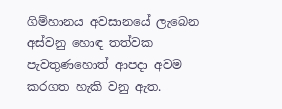ගිම්හානය අවසානයේ ලැබෙන අස්වනු හොඳ තත්වක පැවතුණහොත් ආපදා අවම කරගත හැකි වනු ඇත.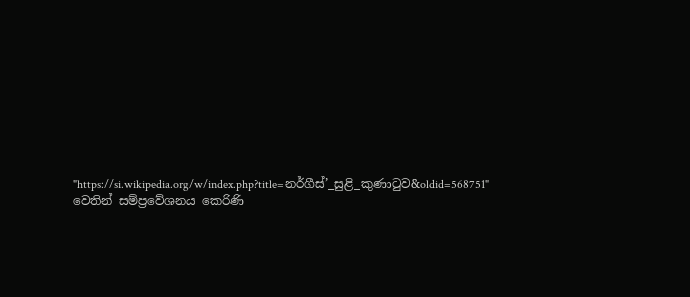"https://si.wikipedia.org/w/index.php?title=නර්ගීස්’_සුළි_කුණාටුව&oldid=568751" වෙතින් සම්ප්‍රවේශනය කෙරිණි